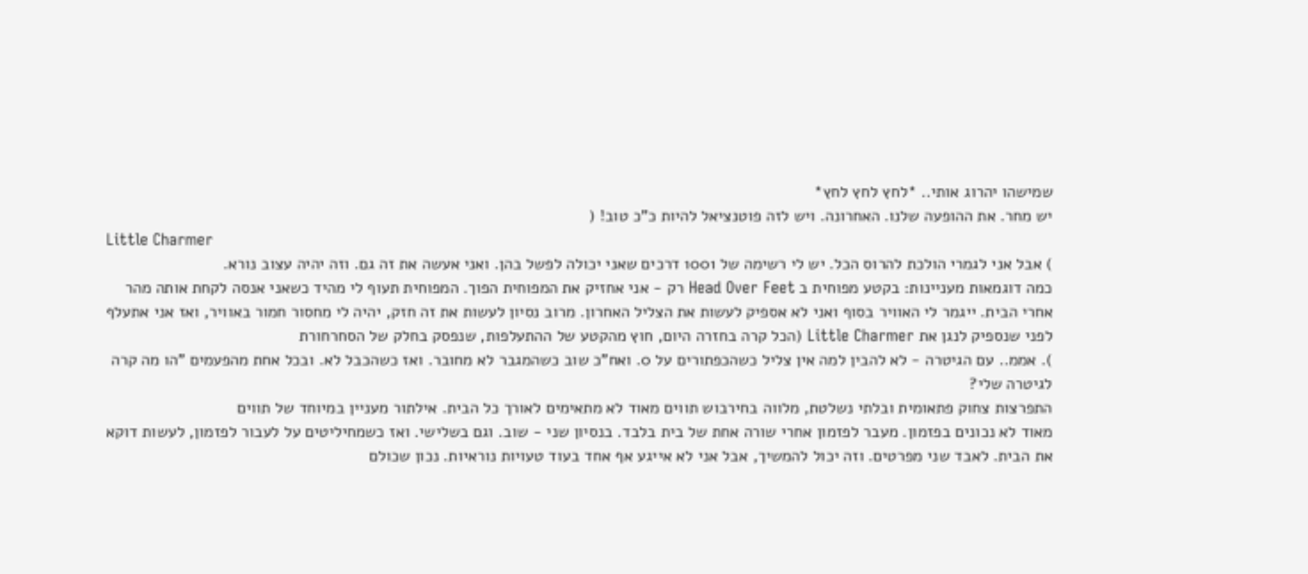שמישהו יהרוג אותי.. *לחץ לחץ לחץ*
יש מחר. את ההופעה שלנו. האחרונה. ויש לזה פוטנציאל להיות כ"כ טוב! (
Little Charmer
) אבל אני לגמרי הולכת להרוס הכל. יש לי רשימה של 1001 דרכים שאני יכולה לפשל בהן. ואני אעשה את זה גם. וזה יהיה עצוב נורא.
כמה דוגמאות מעניינות: בקטע מפוחית ב Head Over Feet רק - אני אחזיק את המפוחית הפוך. המפוחית תעוף לי מהיד כשאני אנסה לקחת אותה מהר אחרי הבית. ייגמר לי האוויר בסוף ואני לא אספיק לעשות את הצליל האחרון. מרוב נסיון לעשות את זה חזק, יהיה לי מחסור חמור באוויר, ואז אני אתעלף לפני שנספיק לנגן את Little Charmer (הכל קרה בחזרה היום, חוץ מהקטע של ההתעלפות, שנפסק בחלק של הסחרחורת
). אממ.. עם הגיטרה - לא להבין למה אין צליל כשהכפתורים על 0. ואח"כ שוב כשהמגבר לא מחובר. ואז כשהכבל לא. ובכל אחת מהפעמים "הו מה קרה לגיטרה שלי?
התפרצות צחוק פתאומית ובלתי נשלטת, מלווה בחירבוש תווים מאוד לא מתאימים לאורך כל הבית. אילתור מעניין במיוחד של תווים
מאוד לא נכונים בפזמון. מעבר לפזמון אחרי שורה אחת של בית בלבד. בנסיון שני - שוב. וגם בשלישי. ואז כשמחיליטים על לעבור לפזמון, לעשות דוקא את הבית. לאבד שני מפרטים. וזה יכול להמשיך, אבל אני לא אייגע אף אחד בעוד טעויות נוראיות. נכון שכולם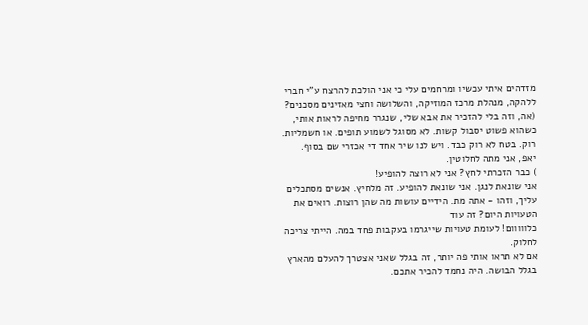מזדהים איתי עכשיו ומרחמים עלי כי אני הולכת להרצח ע"י חברי ללהקה, מנהלת מרכז המוזיקה, והשלושה וחצי מאזינים מסכנים? (אה, וזה בלי להזכיר את אבא שלי, שנגרר מחיפה לראות אותי, כשהוא פשוט יסבול קשות. לא מסוגל לשמוע תופים. או חשמליות. רוק. בטח לא רוק כבד. ויש לנו שיר אחד די אכזרי שם בסוף.
יאפ, אני מתה לחלוטין.
) כבר הזכרתי לחץ? אני לא רוצה להופיע!
אני שונאת לנגן. אני שונאת להופיע. זה מלחיץ. אנשים מסתכלים עליך, וזהו - אתה מת. הידיים עושות מה שהן רוצות. רואים את הטעויות היום? זה עוד
כלווווום! לעומת טעויות שייגרמו בעקבות פחד במה. הייתי צריכה לחלוק.
אם לא תראו אותי פה יותר, זה בגלל שאני אצטרך להעלם מהארץ בגלל הבושה. היה נחמד להכיר אתכם.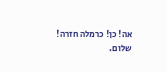אה! כן! כרמלה חזרה!
שלום.